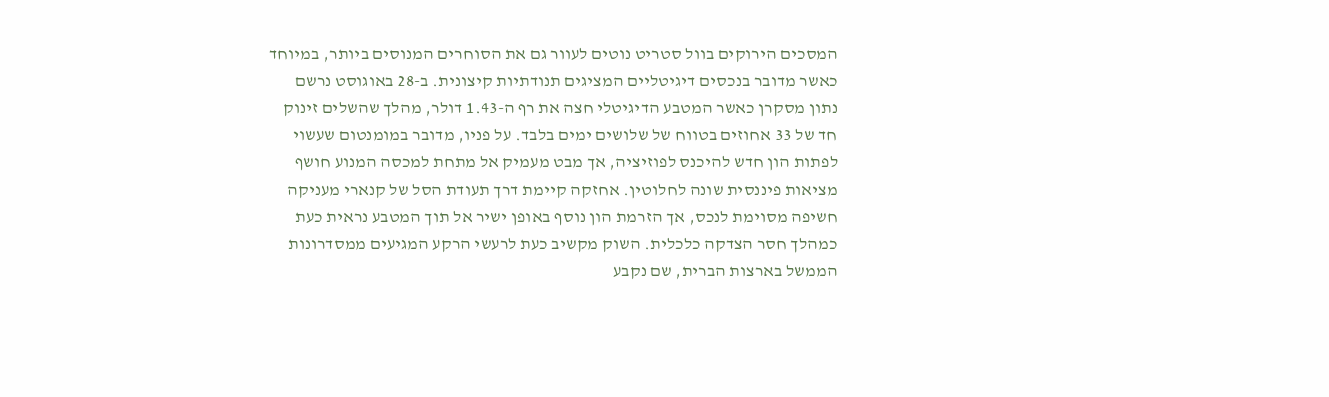המסכים הירוקים בוול סטריט נוטים לעוור גם את הסוחרים המנוסים ביותר, במיוחד כאשר מדובר בנכסים דיגיטליים המציגים תנודתיות קיצונית. ב-28 באוגוסט נרשם נתון מסקרן כאשר המטבע הדיגיטלי חצה את רף ה-1.43 דולר, מהלך שהשלים זינוק חד של 33 אחוזים בטווח של שלושים ימים בלבד. על פניו, מדובר במומנטום שעשוי לפתות הון חדש להיכנס לפוזיציה, אך מבט מעמיק אל מתחת למכסה המנוע חושף מציאות פיננסית שונה לחלוטין. אחזקה קיימת דרך תעודת הסל של קנארי מעניקה חשיפה מסוימת לנכס, אך הזרמת הון נוסף באופן ישיר אל תוך המטבע נראית כעת כמהלך חסר הצדקה כלכלית. השוק מקשיב כעת לרעשי הרקע המגיעים ממסדרונות הממשל בארצות הברית, שם נקבע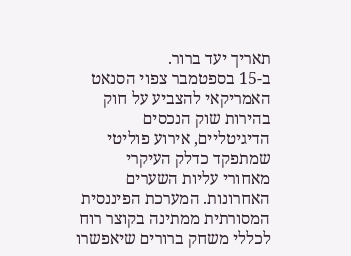תאריך יעד ברור.
ב-15 בספטמבר צפוי הסנאט האמריקאי להצביע על חוק בהירות שוק הנכסים הדיגיטליים, אירוע פוליטי שמתפקד כדלק העיקרי מאחורי עליות השערים האחרונות. המערכת הפיננסית המסורתית ממתינה בקוצר רוח לכללי משחק ברורים שיאפשרו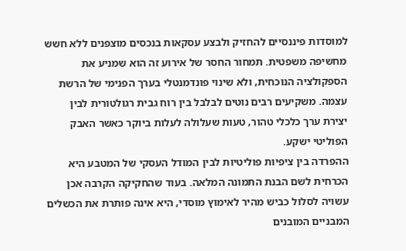למוסדות פיננסיים להחזיק ולבצע עסקאות בנכסים מוצפנים ללא חשש מחשיפה משפטית. תמחור החסר של אירוע זה הוא שמניע את הספקולציה הנוכחית, ולא שינוי פונדמנטלי בערך הפנימי של הרשת עצמה. משקיעים רבים נוטים לבלבל בין רוח גבית רגולטורית לבין יצירת ערך כלכלי טהור, טעות שעלולה לעלות ביוקר כאשר האבק הפוליטי ישקע.
ההפרדה בין ציפיות פוליטיות לבין המודל העסקי של המטבע היא הכרחית לשם הבנת התמונה המלאה. בעוד שהחקיקה הקרבה אכן עשויה לסלול כביש מהיר לאימוץ מוסדי, היא אינה פותרת את הכשלים המבניים המובנים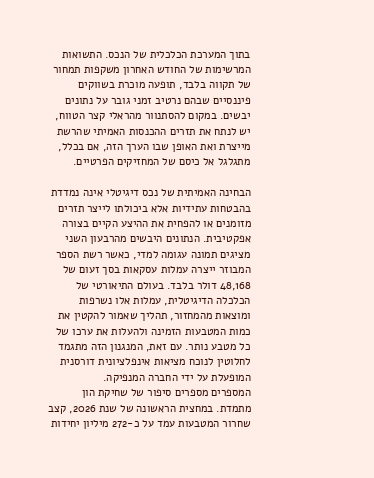בתוך המערכת הכלכלית של הנכס. התשואות המרשימות של החודש האחרון משקפות תמחור של תקווה בלבד, תופעה מוכרת בשווקים פיננסיים שבהם נרטיב זמני גובר על נתונים יבשים. במקום להסתנוור מהראלי קצר הטווח, יש לנתח את תזרים ההכנסות האמיתי שהרשת מייצרת ואת האופן שבו הערך הזה, אם בכלל, מתגלגל אל כיסם של המחזיקים הפרטיים.

הבחינה האמיתית של נכס דיגיטלי אינה נמדדת בהבטחות עתידיות אלא ביכולתו לייצר תזרים מזומנים או להפחית את ההיצע הקיים בצורה אפקטיבית. הנתונים היבשים מהרבעון השני מציגים תמונה עגומה למדי, כאשר רשת הספר המבוזר ייצרה עמלות עסקאות בסך זעום של 48,168 דולר בלבד. בעולם התיאורטי של הכלכלה הדיגיטלית, עמלות אלו נשרפות ומוצאות מהמחזור, תהליך שאמור להקטין את כמות המטבעות הזמינה ולהעלות את ערכו של כל מטבע נותר. עם זאת, המנגנון הזה מתגמד לחלוטין לנוכח מציאות אינפלציונית דורסנית המופעלת על ידי החברה המנפיקה.
המספרים מספרים סיפור של שחיקת הון מתמדת. במחצית הראשונה של שנת 2026, קצב שחרור המטבעות עמד על כ-272 מיליון יחידות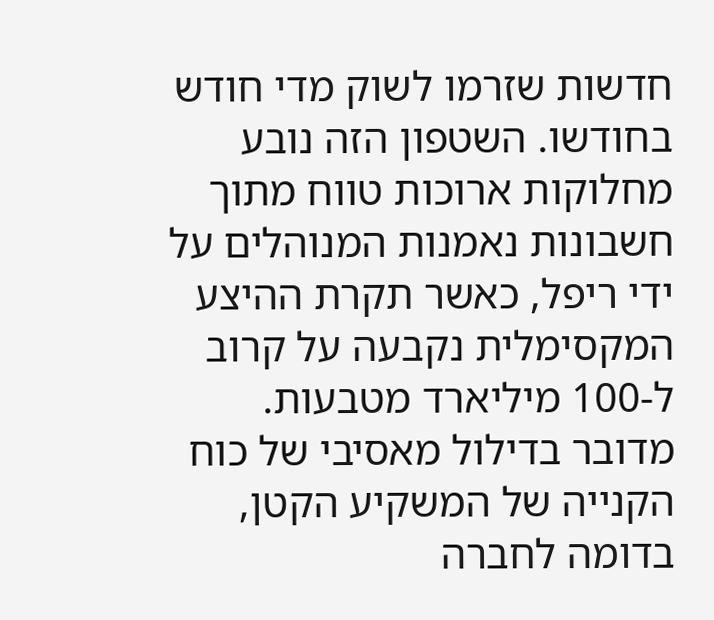חדשות שזרמו לשוק מדי חודש בחודשו. השטפון הזה נובע מחלוקות ארוכות טווח מתוך חשבונות נאמנות המנוהלים על ידי ריפל, כאשר תקרת ההיצע המקסימלית נקבעה על קרוב ל-100 מיליארד מטבעות. מדובר בדילול מאסיבי של כוח הקנייה של המשקיע הקטן, בדומה לחברה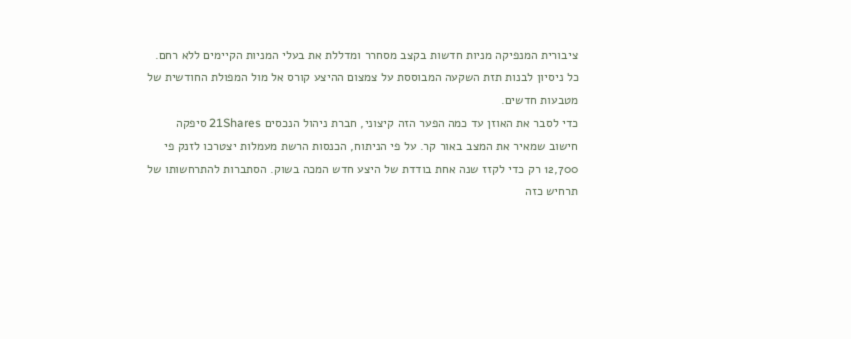ציבורית המנפיקה מניות חדשות בקצב מסחרר ומדללת את בעלי המניות הקיימים ללא רחם. כל ניסיון לבנות תזת השקעה המבוססת על צמצום ההיצע קורס אל מול המפולת החודשית של מטבעות חדשים.
כדי לסבר את האוזן עד כמה הפער הזה קיצוני, חברת ניהול הנכסים 21Shares סיפקה חישוב שמאיר את המצב באור קר. על פי הניתוח, הכנסות הרשת מעמלות יצטרכו לזנק פי 12,700 רק כדי לקזז שנה אחת בודדת של היצע חדש המכה בשוק. הסתברות להתרחשותו של תרחיש כזה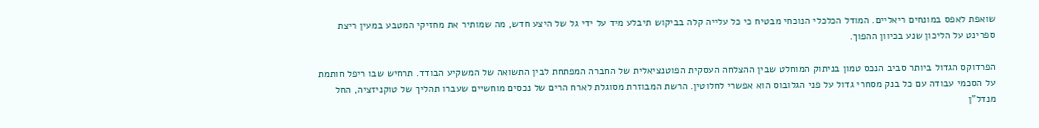שואפת לאפס במונחים ריאליים. המודל הכלכלי הנוכחי מבטיח כי כל עלייה קלה בביקוש תיבלע מיד על ידי גל של היצע חדש, מה שמותיר את מחזיקי המטבע במעין ריצת ספרינט על הליכון שנע בכיוון ההפוך.

הפרדוקס הגדול ביותר סביב הנכס טמון בניתוק המוחלט שבין ההצלחה העסקית הפוטנציאלית של החברה המפתחת לבין התשואה של המשקיע הבודד. תרחיש שבו ריפל חותמת על הסכמי עבודה עם כל בנק מסחרי גדול על פני הגלובוס הוא אפשרי לחלוטין. הרשת המבוזרת מסוגלת לארח הרים של נכסים מוחשיים שעברו תהליך של טוקניזציה, החל מנדל"ן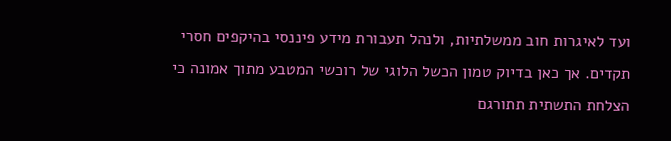ועד לאיגרות חוב ממשלתיות, ולנהל תעבורת מידע פיננסי בהיקפים חסרי תקדים. אך כאן בדיוק טמון הכשל הלוגי של רוכשי המטבע מתוך אמונה כי הצלחת התשתית תתורגם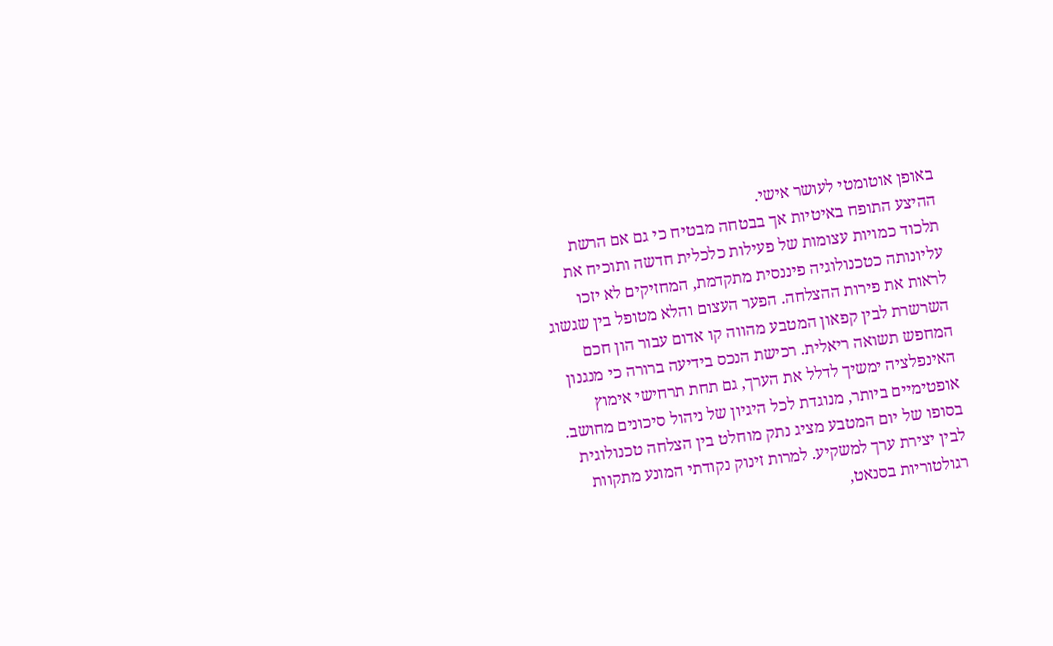באופן אוטומטי לעושר אישי.
ההיצע התופח באיטיות אך בבטחה מבטיח כי גם אם הרשת תלכוד כמויות עצומות של פעילות כלכלית חדשה ותוכיח את עליונותה כטכנולוגיה פיננסית מתקדמת, המחזיקים לא יזכו לראות את פירות ההצלחה. הפער העצום והלא מטופל בין שגשוג השרשרת לבין קפאון המטבע מהווה קו אדום עבור הון חכם המחפש תשואה ריאלית. רכישת הנכס בידיעה ברורה כי מנגנון האינפלציה ימשיך לדלל את הערך, גם תחת תרחישי אימוץ אופטימיים ביותר, מנוגדת לכל היגיון של ניהול סיכונים מחושב.
בסופו של יום המטבע מציג נתק מוחלט בין הצלחה טכנולוגית לבין יצירת ערך למשקיע. למרות זינוק נקודתי המונע מתקוות רגולטוריות בסנאט,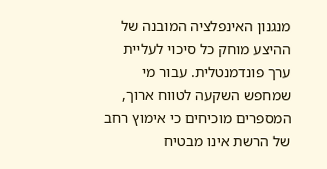מנגנון האינפלציה המובנה של ההיצע מוחק כל סיכוי לעליית ערך פונדמנטלית. עבור מי שמחפש השקעה לטווח ארוך, המספרים מוכיחים כי אימוץ רחב של הרשת אינו מבטיח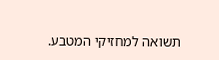תשואה למחזיקי המטבע.